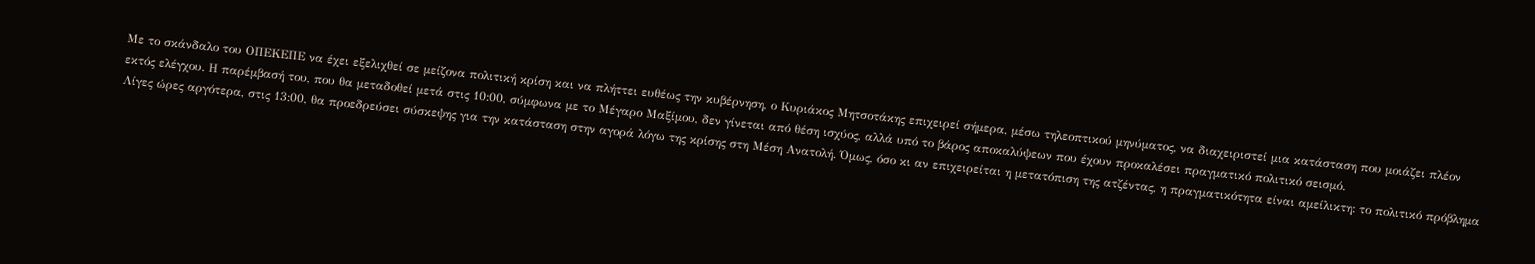Με το σκάνδαλο του ΟΠΕΚΕΠΕ να έχει εξελιχθεί σε μείζονα πολιτική κρίση και να πλήττει ευθέως την κυβέρνηση, ο Κυριάκος Μητσοτάκης επιχειρεί σήμερα, μέσω τηλεοπτικού μηνύματος, να διαχειριστεί μια κατάσταση που μοιάζει πλέον εκτός ελέγχου. Η παρέμβασή του, που θα μεταδοθεί μετά στις 10:00, σύμφωνα με το Μέγαρο Μαξίμου, δεν γίνεται από θέση ισχύος, αλλά υπό το βάρος αποκαλύψεων που έχουν προκαλέσει πραγματικό πολιτικό σεισμό.
Λίγες ώρες αργότερα, στις 13:00, θα προεδρεύσει σύσκεψης για την κατάσταση στην αγορά λόγω της κρίσης στη Μέση Ανατολή. Όμως, όσο κι αν επιχειρείται η μετατόπιση της ατζέντας, η πραγματικότητα είναι αμείλικτη: το πολιτικό πρόβλημα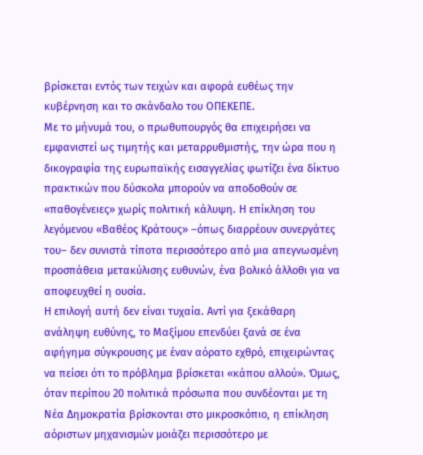βρίσκεται εντός των τειχών και αφορά ευθέως την κυβέρνηση και το σκάνδαλο του ΟΠΕΚΕΠΕ.
Με το μήνυμά του, ο πρωθυπουργός θα επιχειρήσει να εμφανιστεί ως τιμητής και μεταρρυθμιστής, την ώρα που η δικογραφία της ευρωπαϊκής εισαγγελίας φωτίζει ένα δίκτυο πρακτικών που δύσκολα μπορούν να αποδοθούν σε «παθογένειες» χωρίς πολιτική κάλυψη. Η επίκληση του λεγόμενου «Βαθέος Κράτους» –όπως διαρρέουν συνεργάτες του– δεν συνιστά τίποτα περισσότερο από μια απεγνωσμένη προσπάθεια μετακύλισης ευθυνών, ένα βολικό άλλοθι για να αποφευχθεί η ουσία.
Η επιλογή αυτή δεν είναι τυχαία. Αντί για ξεκάθαρη ανάληψη ευθύνης, το Μαξίμου επενδύει ξανά σε ένα αφήγημα σύγκρουσης με έναν αόρατο εχθρό, επιχειρώντας να πείσει ότι το πρόβλημα βρίσκεται «κάπου αλλού». Όμως, όταν περίπου 20 πολιτικά πρόσωπα που συνδέονται με τη Νέα Δημοκρατία βρίσκονται στο μικροσκόπιο, η επίκληση αόριστων μηχανισμών μοιάζει περισσότερο με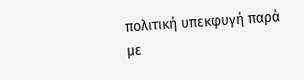πολιτική υπεκφυγή παρά με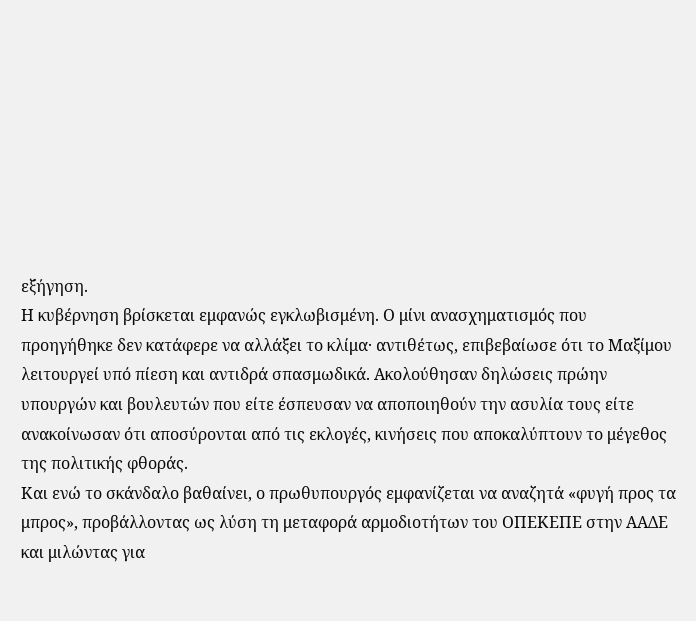εξήγηση.
Η κυβέρνηση βρίσκεται εμφανώς εγκλωβισμένη. Ο μίνι ανασχηματισμός που προηγήθηκε δεν κατάφερε να αλλάξει το κλίμα· αντιθέτως, επιβεβαίωσε ότι το Μαξίμου λειτουργεί υπό πίεση και αντιδρά σπασμωδικά. Ακολούθησαν δηλώσεις πρώην υπουργών και βουλευτών που είτε έσπευσαν να αποποιηθούν την ασυλία τους είτε ανακοίνωσαν ότι αποσύρονται από τις εκλογές, κινήσεις που αποκαλύπτουν το μέγεθος της πολιτικής φθοράς.
Και ενώ το σκάνδαλο βαθαίνει, ο πρωθυπουργός εμφανίζεται να αναζητά «φυγή προς τα μπρος», προβάλλοντας ως λύση τη μεταφορά αρμοδιοτήτων του ΟΠΕΚΕΠΕ στην ΑΑΔΕ και μιλώντας για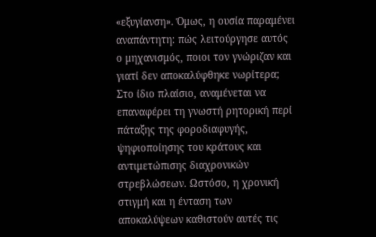«εξυγίανση». Όμως, η ουσία παραμένει αναπάντητη: πώς λειτούργησε αυτός ο μηχανισμός, ποιοι τον γνώριζαν και γιατί δεν αποκαλύφθηκε νωρίτερα;
Στο ίδιο πλαίσιο, αναμένεται να επαναφέρει τη γνωστή ρητορική περί πάταξης της φοροδιαφυγής, ψηφιοποίησης του κράτους και αντιμετώπισης διαχρονικών στρεβλώσεων. Ωστόσο, η χρονική στιγμή και η ένταση των αποκαλύψεων καθιστούν αυτές τις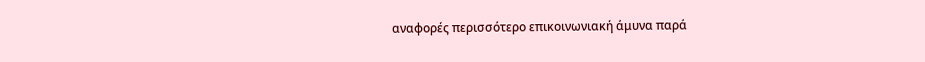αναφορές περισσότερο επικοινωνιακή άμυνα παρά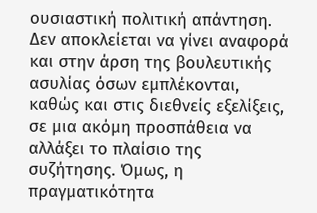ουσιαστική πολιτική απάντηση.
Δεν αποκλείεται να γίνει αναφορά και στην άρση της βουλευτικής ασυλίας όσων εμπλέκονται, καθώς και στις διεθνείς εξελίξεις, σε μια ακόμη προσπάθεια να αλλάξει το πλαίσιο της συζήτησης. Όμως, η πραγματικότητα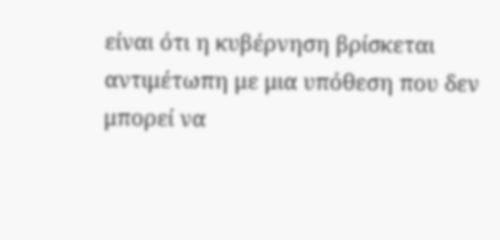είναι ότι η κυβέρνηση βρίσκεται αντιμέτωπη με μια υπόθεση που δεν μπορεί να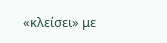«κλείσει» με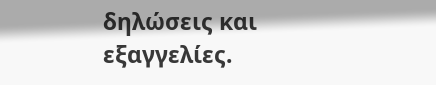δηλώσεις και εξαγγελίες.